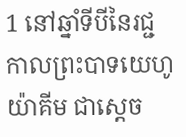1 នៅឆ្នាំទីបីនៃរជ្ជកាលព្រះបាទយេហូយ៉ាគីម ជាស្តេច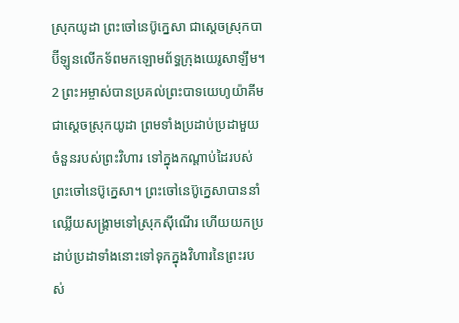ស្រុកយូដា ព្រះចៅនេប៊ូក្នេសា ជាស្តេចស្រុកបាប៊ីឡូនលើកទ័ពមកឡោមព័ទ្ធក្រុងយេរូសាឡឹម។ 2 ព្រះអម្ចាស់បានប្រគល់ព្រះបាទយេហូយ៉ាគីមជាស្តេចស្រុកយូដា ព្រមទាំងប្រដាប់ប្រដាមួយចំនួនរបស់ព្រះវិហារ ទៅក្នុងកណ្តាប់ដៃរបស់ព្រះចៅនេប៊ូក្នេសា។ ព្រះចៅនេប៊ូក្នេសាបាននាំឈ្លើយសង្គ្រាមទៅស្រុកស៊ីណើរ ហើយយកប្រដាប់ប្រដាទាំងនោះទៅទុកក្នុងវិហារនៃព្រះរបស់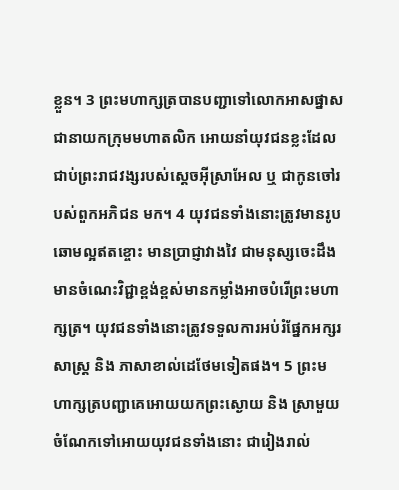ខ្លួន។ 3 ព្រះមហាក្សត្របានបញ្ជាទៅលោកអាសផ្នាស ជានាយកក្រុមមហាតលិក អោយនាំយុវជនខ្លះដែលជាប់ព្រះរាជវង្សរបស់ស្តេចអ៊ីស្រាអែល ឬ ជាកូនចៅរបស់ពួកអភិជន មក។ 4 យុវជនទាំងនោះត្រូវមានរូបឆោមល្អឥតខ្ចោះ មានប្រាជ្ញាវាងវៃ ជាមនុស្សចេះដឹង មានចំណេះវិជ្ជាខ្ពង់ខ្ពស់មានកម្លាំងអាចបំរើព្រះមហាក្សត្រ។ យុវជនទាំងនោះត្រូវទទួលការអប់រំផ្នែកអក្សរសាស្ត្រ និង ភាសាខាល់ដេថែមទៀតផង។ 5 ព្រះមហាក្សត្របញ្ជាគេអោយយកព្រះស្ងោយ និង ស្រាមួយចំណែកទៅអោយយុវជនទាំងនោះ ជារៀងរាល់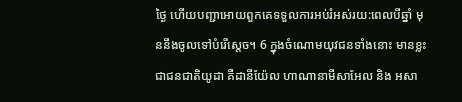ថ្ងៃ ហើយបញ្ជាអោយពួកគេទទួលការអប់រំអស់រយ:ពេលបីឆ្នាំ មុននឹងចូលទៅបំរើស្តេច។ 6 ក្នុងចំណោមយុវជនទាំងនោះ មានខ្លះជាជនជាតិយូដា គឺដានីយ៉ែល ហាណានាមីសាអែល និង អសា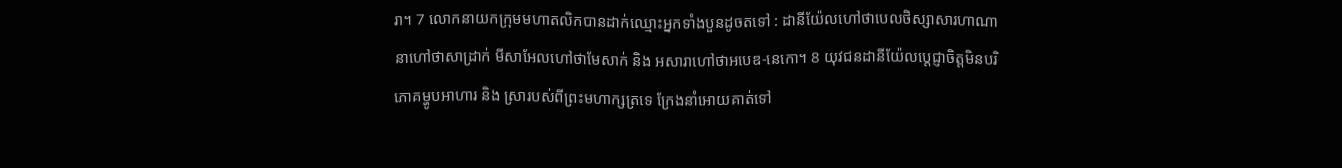រា។ 7 លោកនាយកក្រុមមហាតលិកបានដាក់ឈ្មោះអ្នកទាំងបួនដូចតទៅ : ដានីយ៉ែលហៅថាបេលថិស្សាសារហាណានាហៅថាសាដ្រាក់ មីសាអែលហៅថាមែសាក់ និង អសារាហៅថាអបេឌ-នេកោ។ 8 យុវជនដានីយ៉ែលប្តេជ្ញាចិត្តមិនបរិភោគម្ហូបអាហារ និង ស្រារបស់ពីព្រះមហាក្សត្រទេ ក្រែងនាំអោយគាត់ទៅ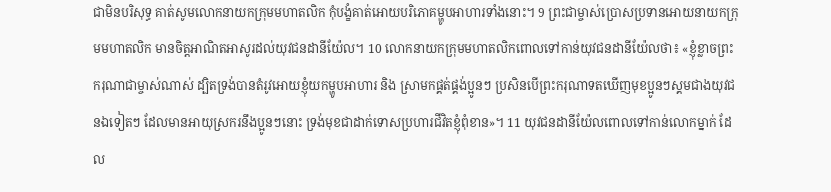ជាមិនបរិសុទ្ធ គាត់សូមលោកនាយកក្រុមមហាតលិក កុំបង្ខំគាត់អោយបរិភោគម្ហូបអាហារទាំងនោះ។ 9 ព្រះជាម្ចាស់ប្រោសប្រទានអោយនាយកក្រុមមហាតលិក មានចិត្តអាណិតអាសូរដល់យុវជនដានីយ៉ែល។ 10 លោកនាយកក្រុមមហាតលិកពោលទៅកាន់យុវជនដានីយ៉ែលថា៖ «ខ្ញុំខ្លាចព្រះករុណាជាម្ចាស់ណាស់ ដ្បិតទ្រង់បានតំរូវអោយខ្ញុំយកម្ហូបអាហារ និង ស្រាមកផ្គត់ផ្គង់ប្អូនៗ ប្រសិនបើព្រះករុណាទតឃើញមុខប្អូនៗស្គមជាងយុវជនឯទៀតៗ ដែលមានអាយុស្រករនឹងប្អូនៗនោះ ទ្រង់មុខជាដាក់ទោសប្រហារជីវិតខ្ញុំពុំខាន»។ 11 យុវជនដានីយ៉ែលពោលទៅកាន់លោកម្នាក់ ដែល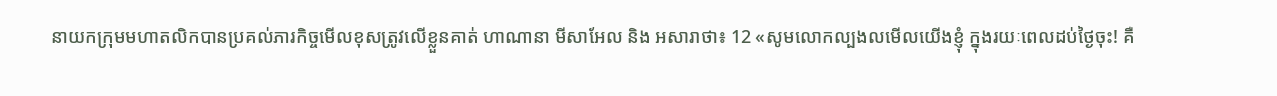នាយកក្រុមមហាតលិកបានប្រគល់ភារកិច្ចមើលខុសត្រូវលើខ្លួនគាត់ ហាណានា មីសាអែល និង អសារាថា៖ 12 «សូមលោកល្បងលមើលយើងខ្ញុំ ក្នុងរយៈពេលដប់ថ្ងៃចុះ! គឺ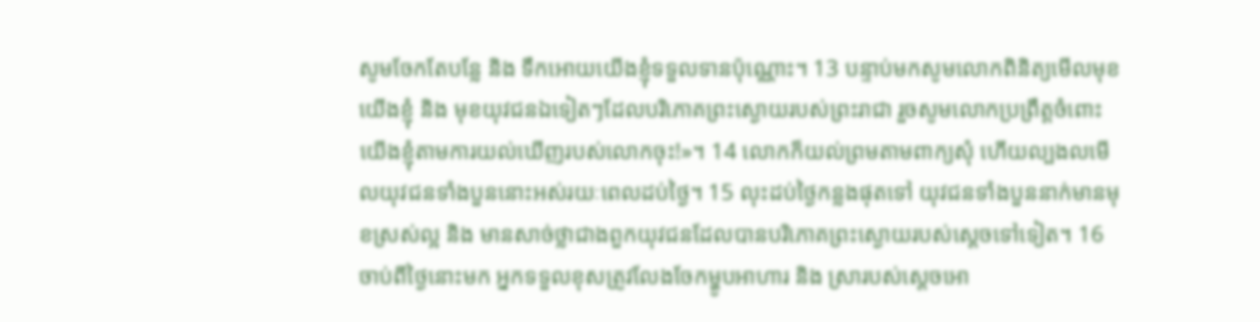សូមចែកតែបន្លែ និង ទឹកអោយយើងខ្ញុំទទួលទានប៉ុណ្ណោះ។ 13 បន្ទាប់មកសូមលោកពិនិត្យមើលមុខយើងខ្ញុំ និង មុខយុវជនឯទៀតៗដែលបរិភោគព្រះស្ងោយរបស់ព្រះរាជា រួចសូមលោកប្រព្រឹត្តចំពោះយើងខ្ញុំតាមការយល់ឃើញរបស់លោកចុះ!»។ 14 លោកក៏យល់ព្រមតាមពាក្យសុំ ហើយល្បងលមើលយុវជនទាំងបួននោះអស់រយៈពេលដប់ថ្ងៃ។ 15 លុះដប់ថ្ងៃកន្លងផុតទៅ យុវជនទាំងបួននាក់មានមុខស្រស់ល្អ និង មានសាច់ថ្លាជាងពួកយុវជនដែលបានបរិភោគព្រះស្ងោយរបស់ស្តេចទៅទៀត។ 16 ចាប់ពីថ្ងៃនោះមក អ្នកទទួលខុសត្រូវលែងចែកម្ហូបអាហារ និង ស្រារបស់ស្តេចអោ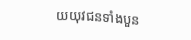យយុវជនទាំងបួន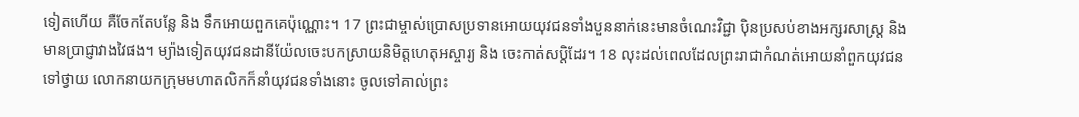ទៀតហើយ គឺចែកតែបន្លែ និង ទឹកអោយពួកគេប៉ុណ្ណោះ។ 17 ព្រះជាម្ចាស់ប្រោសប្រទានអោយយុវជនទាំងបួននាក់នេះមានចំណេះវិជ្ជា ប៉ិនប្រសប់ខាងអក្សរសាស្ត្រ និង មានប្រាជ្ញាវាងវៃផង។ ម្យ៉ាងទៀតយុវជនដានីយ៉ែលចេះបកស្រាយនិមិត្តហេតុអស្ចារ្យ និង ចេះកាត់សប្តិដែរ។ 18 លុះដល់ពេលដែលព្រះរាជាកំណត់អោយនាំពួកយុវជនទៅថ្វាយ លោកនាយកក្រុមមហាតលិកក៏នាំយុវជនទាំងនោះ ចូលទៅគាល់ព្រះ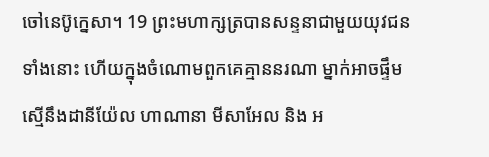ចៅនេប៊ូក្នេសា។ 19 ព្រះមហាក្សត្របានសន្ទនាជាមួយយុវជនទាំងនោះ ហើយក្នុងចំណោមពួកគេគ្មាននរណា ម្នាក់អាចផ្ទឹមស្មើនឹងដានីយ៉ែល ហាណានា មីសាអែល និង អ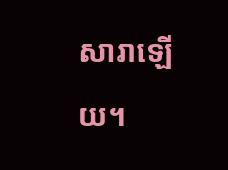សារាឡើយ។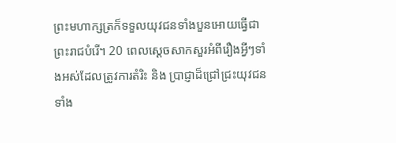ព្រះមហាក្សត្រក៏ទទួលយុវជនទាំងបួនអោយធ្វើជាព្រះរាជបំរើ។ 20 ពេលស្តេចសាកសួរអំពីរឿងអ្វីៗទាំងអស់ដែលត្រូវការតំរិះ និង ប្រាជ្ញាដ៏ជ្រៅជ្រះយុវជនទាំង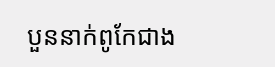បួននាក់ពូកែជាង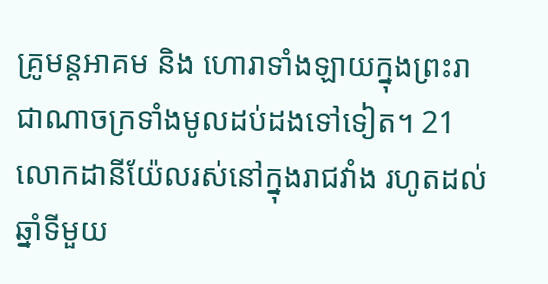គ្រូមន្តអាគម និង ហោរាទាំងឡាយក្នុងព្រះរាជាណាចក្រទាំងមូលដប់ដងទៅទៀត។ 21 លោកដានីយ៉ែលរស់នៅក្នុងរាជវាំង រហូតដល់ឆ្នាំទីមួយ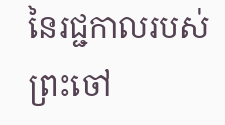នៃរជ្ជកាលរបស់ព្រះចៅ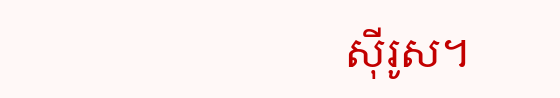ស៊ីរូស។